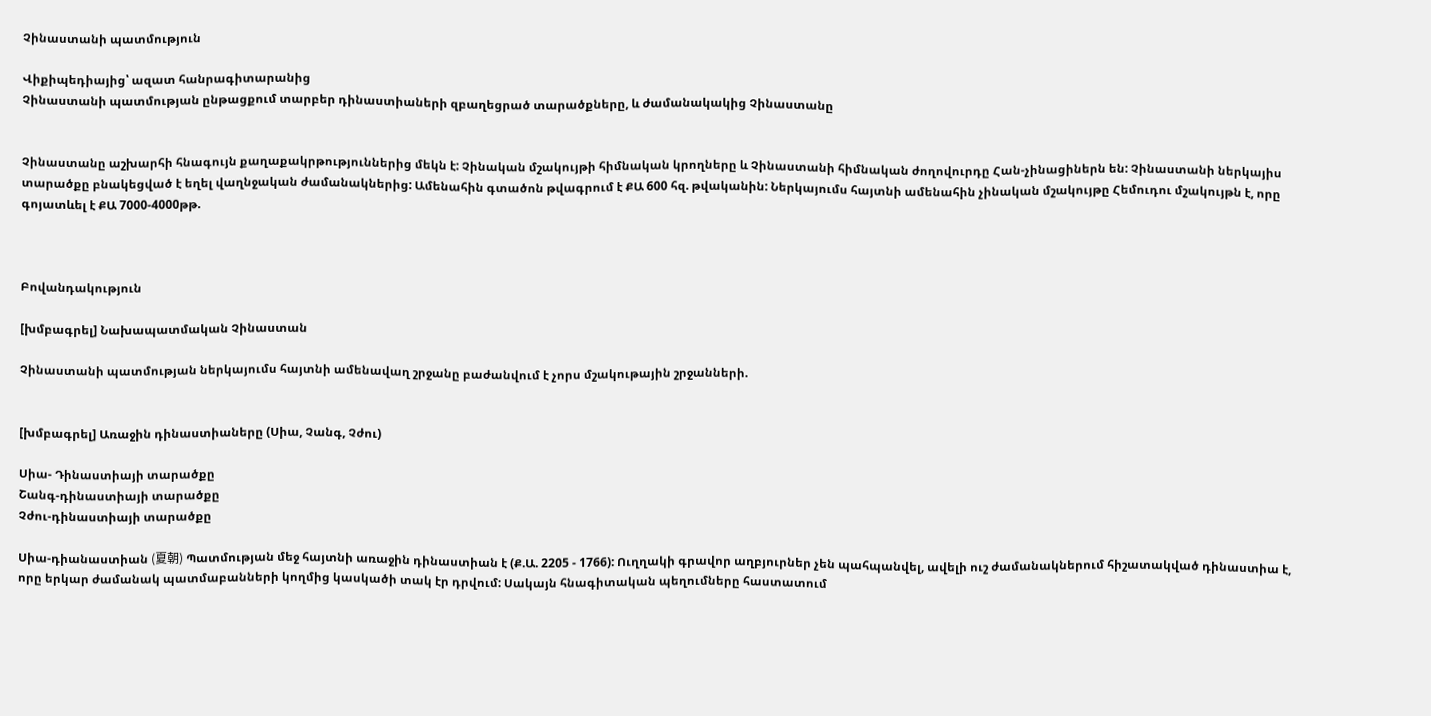Չինաստանի պատմություն

Վիքիպեդիայից՝ ազատ հանրագիտարանից
Չինաստանի պատմության ընթացքում տարբեր դինաստիաների զբաղեցրած տարածքները, և ժամանակակից Չինաստանը


Չինաստանը աշխարհի հնագույն քաղաքակրթություններից մեկն է: Չինական մշակույթի հիմնական կրողները և Չինաստանի հիմնական ժողովուրդը Հան-չինացիներն են: Չինաստանի ներկայիս տարածքը բնակեցված է եղել վաղնջական ժամանակներից: Ամենահին գտածոն թվագրում է ՔԱ 600 հզ. թվականին: Ներկայումս հայտնի ամենահին չինական մշակույթը Հեմուդու մշակույթն է, որը գոյատևել է ՔԱ 7000-4000թթ.



Բովանդակություն

[խմբագրել] Նախապատմական Չինաստան

Չինաստանի պատմության ներկայումս հայտնի ամենավաղ շրջանը բաժանվում է չորս մշակութային շրջանների.


[խմբագրել] Առաջին դինաստիաները (Սիա, Չանգ, Չժու)

Սիա- Դինաստիայի տարածքը
Շանգ-դինաստիայի տարածքը
Չժու-դինաստիայի տարածքը

Սիա-դիանաստիան (夏朝) Պատմության մեջ հայտնի առաջին դինաստիան է (Ք.Ա. 2205 - 1766): Ուղղակի գրավոր աղբյուրներ չեն պահպանվել, ավելի ուշ ժամանակներում հիշատակված դինաստիա է, որը երկար ժամանակ պատմաբանների կողմից կասկածի տակ էր դրվում: Սակայն հնագիտական պեղումները հաստատում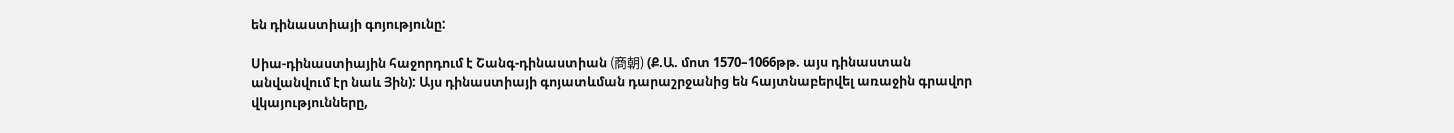են դինաստիայի գոյությունը:

Սիա-դինաստիային հաջորդում է Շանգ-դինաստիան (商朝) (Ք.Ա. մոտ 1570–1066թթ. այս դինաստան անվանվում էր նաև Յին): Այս դինաստիայի գոյատևման դարաշրջանից են հայտնաբերվել առաջին գրավոր վկայությունները,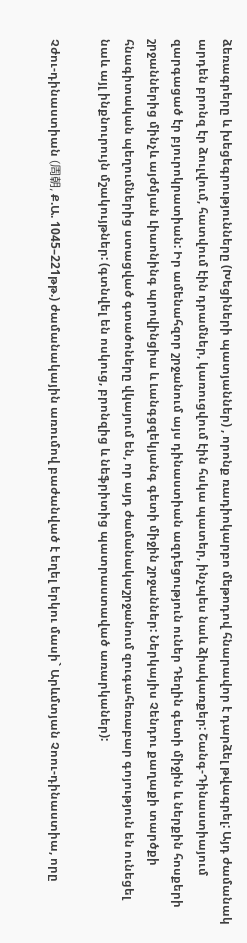ձեռագրերը և խեցեգրությունները (Խեցիների պատյաններ) , որոնք ռադիոկարբո մեթոդով հնարավոր է դարձել թվագրել: Այդ ժամանակ արդեն բրոնզ էր ձուլվում, հատվում էին դրամներ, կառուցվում էին հսկա պատեր, ինչպես նաև ձիակառքեր: Շանգ-Դինաստիայում զարգացած էր բյուրոկրատիան: Իր ամենահզոր շրջանում այս դինաստիան ազդեցություն ուներ Դեղին գետի միջին և ներքին հոսքերի շրջաններից մինչև այժմյան Լիաոնինգ պրովինցիա և Լանգցզեկյանգ գետի միջին շրջաններ: Ներկայիս Չենդու քաղաքի տարծքի հնագիտական պեղումներից ստացված գտածոները վկայում են, որ այդ ժամանակաշրջանում զուգահեռաբար գոյություն են ունեցել նաև այլ ինքնուրույն մշակույթներ: (գտնվել են ոսկուց, բրոնզից և նեֆրիտից պատրաստաված առարկաներ):

Չժու-դինաստիան (周朝, Ք.Ա. 1045–221թթ.) ժամանակային առումով բաժանված է եղել երկու մասի` Արևմտյան Չոու-դինաստիա, որը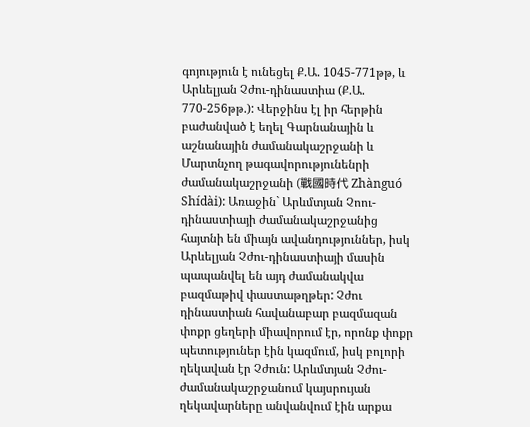գոյություն է ունեցել Ք.Ա. 1045-771թթ, և Արևելյան Չժու-դինաստիա (Ք.Ա. 770-256թթ.): Վերջինս էլ իր հերթին բաժանված է եղել Գարնանային և աշնանային ժամանակաշրջանի և Մարտնչող թագավորությունենրի ժամանակաշրջանի (戰國時代 Zhànguó Shídài): Առաջին` Արևմտյան Չոու-դինաստիայի ժամանակաշրջանից հայտնի են միայն ավանդություններ, իսկ Արևելյան Չժու-դինաստիայի մասին պապանվել են այդ ժամանակվա բազմաթիվ փաստաթղթեր: Չժու դինաստիան հավանաբար բազմազան փոքր ցեղերի միավորում էր, որոնք փոքր պետություներ էին կազմում, իսկ բոլորի ղեկավան էր Չժուն: Արևմտյան Չժու-ժամանակաշրջանում կայսրույան ղեկավարները անվանվում էին արքա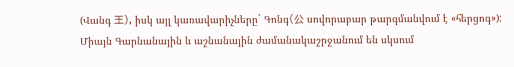(Վանգ 王), իսկ այլ կառավարիչները` Գոնգ(公 սովորաբար թարգմանվում է «հերցոգ»): Միայն Գարնանային և աշնանային ժամանակաշրջանում են սկսում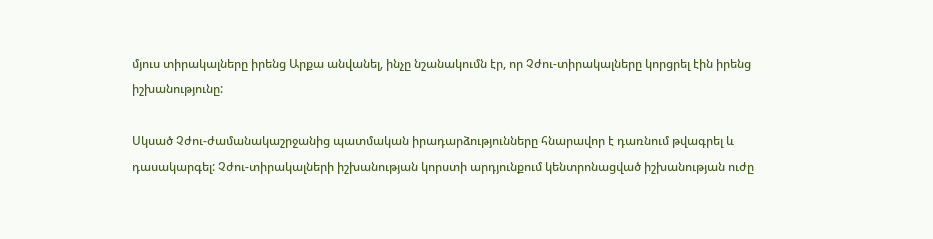մյուս տիրակալները իրենց Արքա անվանել, ինչը նշանակումն էր, որ Չժու-տիրակալները կորցրել էին իրենց իշխանությունը:

Սկսած Չժու-ժամանակաշրջանից պատմական իրադարձությունները հնարավոր է դառնում թվագրել և դասակարգել: Չժու-տիրակալների իշխանության կորստի արդյունքում կենտրոնացված իշխանության ուժը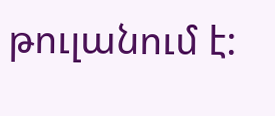թուլանում է: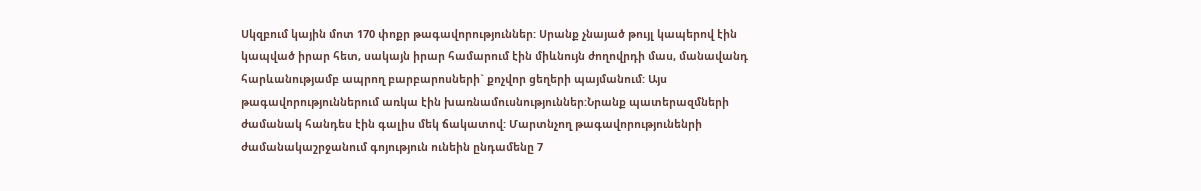Սկզբում կային մոտ 170 փոքր թագավորություններ: Սրանք չնայած թույլ կապերով էին կապված իրար հետ, սակայն իրար համարում էին միևնույն ժողովրդի մաս, մանավանդ հարևանությամբ ապրող բարբարոսների` քոչվոր ցեղերի պայմանում: Այս թագավորություններում առկա էին խառնամուսնություններ:Նրանք պատերազմների ժամանակ հանդես էին գալիս մեկ ճակատով: Մարտնչող թագավորությունենրի ժամանակաշրջանում գոյություն ունեին ընդամենը 7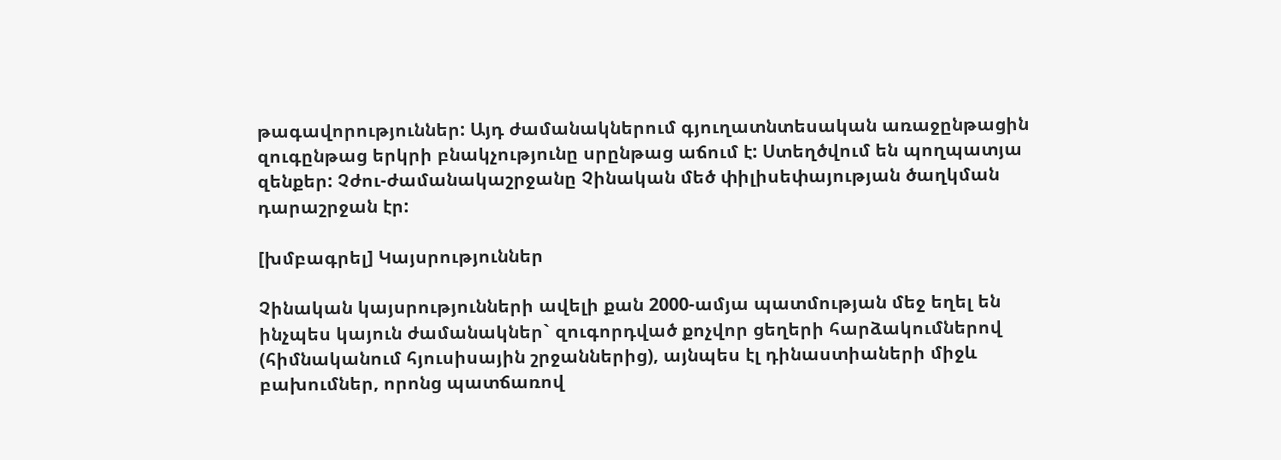թագավորություններ: Այդ ժամանակներում գյուղատնտեսական առաջընթացին զուգընթաց երկրի բնակչությունը սրընթաց աճում է: Ստեղծվում են պողպատյա զենքեր: Չժու-ժամանակաշրջանը Չինական մեծ փիլիսեփայության ծաղկման դարաշրջան էր:

[խմբագրել] Կայսրություններ

Չինական կայսրությունների ավելի քան 2000-ամյա պատմության մեջ եղել են ինչպես կայուն ժամանակներ` զուգորդված քոչվոր ցեղերի հարձակումներով (հիմնականում հյուսիսային շրջաններից), այնպես էլ դինաստիաների միջև բախումներ, որոնց պատճառով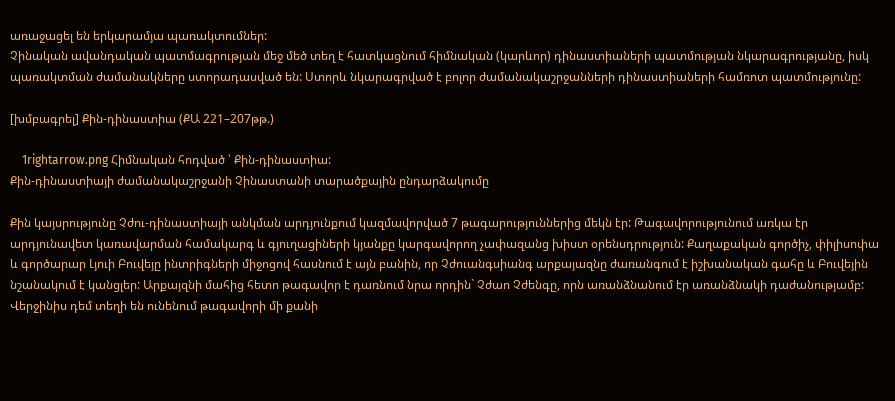առաջացել են երկարամյա պառակտումներ:
Չինական ավանդական պատմագրության մեջ մեծ տեղ է հատկացնում հիմնական (կարևոր) դինաստիաների պատմության նկարագրությանը, իսկ պառակտման ժամանակները ստորադասված են: Ստորև նկարագրված է բոլոր ժամանակաշրջանների դինաստիաների համռոտ պատմությունը:

[խմբագրել] Քին-դինաստիա (ՔԱ 221–207թթ.)

    1rightarrow.png Հիմնական հոդված ՝ Քին-դինաստիա:
Քին-դինաստիայի ժամանակաշրջանի Չինաստանի տարածքային ընդարձակումը

Քին կայսրությունը Չժու-դինաստիայի անկման արդյունքում կազմավորված 7 թագարություններից մեկն էր: Թագավորությունում առկա էր արդյունավետ կառավարման համակարգ և գյուղացիների կյանքը կարգավորող չափազանց խիստ օրենսդրություն: Քաղաքական գործիչ, փիլիսոփա և գործարար Լյուի Բուվեյը ինտրիգների միջոցով հասնում է այն բանին, որ Չժուանգսիանգ արքայազնը ժառանգում է իշխանական գահը և Բուվեյին նշանակում է կանցլեր: Արքայզնի մահից հետո թագավոր է դառնում նրա որդին` Չժաո Չժենգը, որն առանձնանում էր առանձնակի դաժանությամբ: Վերջինիս դեմ տեղի են ունենում թագավորի մի քանի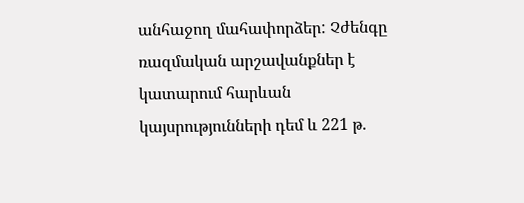անհաջող մահափորձեր: Չժենգը ռազմական արշավանքներ է կատարում հարևան կայսրությունների դեմ և 221 թ.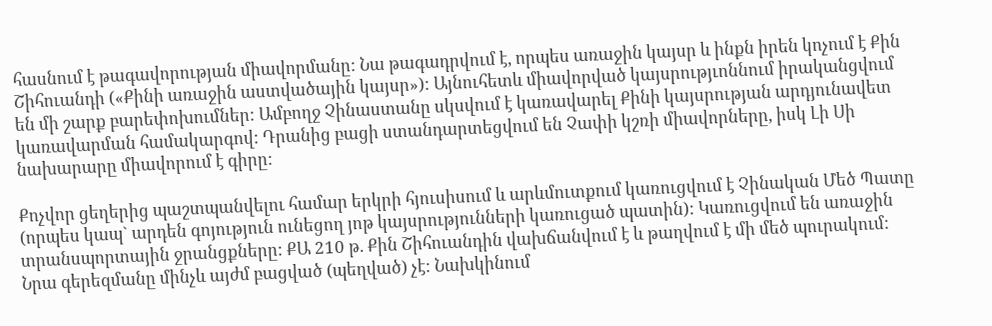հասնում է թագավորության միավորմանը: Նա թագադրվում է, որպես առաջին կայսր և ինքն իրեն կոչում է Քին Շիհուանդի («Քինի առաջին աստվածային կայսր»): Այնուհետև միավորված կայսրությւոննում իրականցվում են մի շարք բարեփոխումներ: Ամբողջ Չինաստանը սկսվում է կառավարել Քինի կայսրության արդյունավետ կառավարման համակարգով: Դրանից բացի ստանդարտեցվում են Չափի կշռի միավորները, իսկ Լի Սի նախարարը միավորում է գիրը:

Քոչվոր ցեղերից պաշտպանվելու համար երկրի հյուսիսում և արևմուտքում կառուցվում է Չինական Մեծ Պատը (որպես կապ` արդեն գոյություն ունեցող յոթ կայսրությունների կառուցած պատին): Կառուցվում են առաջին տրանսպորտային ջրանցքները: ՔԱ 210 թ. Քին Շիհուանդին վախճանվում է և թաղվում է մի մեծ պուրակում: Նրա գերեզմանը մինչև այժմ բացված (պեղված) չէ: Նախկինում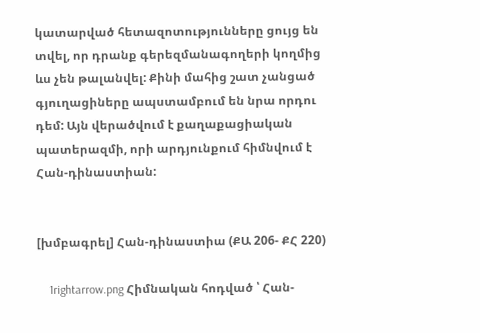կատարված հետազոտությունները ցույց են տվել, որ դրանք գերեզմանագողերի կողմից ևս չեն թալանվել: Քինի մահից շատ չանցած գյուղացիները ապստամբում են նրա որդու դեմ: Այն վերածվում է քաղաքացիական պատերազմի, որի արդյունքում հիմնվում է Հան-դինաստիան:


[խմբագրել] Հան-դինաստիա (ՔԱ 206- ՔՀ 220)

    1rightarrow.png Հիմնական հոդված ՝ Հան-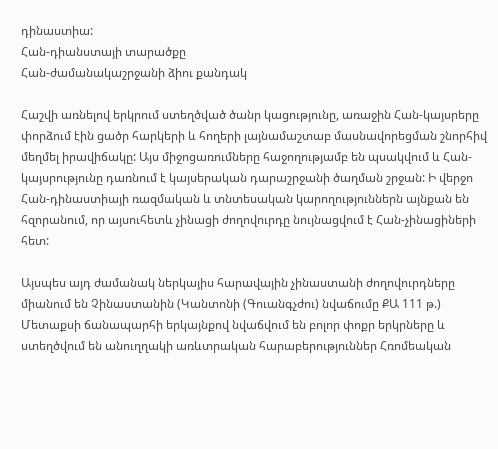դինաստիա:
Հան-դիանստայի տարածքը
Հան-ժամանակաշրջանի ձիու քանդակ

Հաշվի առնելով երկրում ստեղծված ծանր կացությունը, առաջին Հան-կայսրերը փորձում էին ցածր հարկերի և հողերի լայնամաշտաբ մասնավորեցման շնորհիվ մեղմել իրավիճակը: Այս միջոցառումները հաջողությամբ են պսակվում և Հան-կայսրությունը դառնում է կայսերական դարաշրջանի ծաղման շրջան: Ի վերջո Հան-դինաստիայի ռազմական և տնտեսական կարողություններն այնքան են հզորանում, որ այսուհետև չինացի ժողովուրդը նույնացվում է Հան-չինացիների հետ:

Այսպես այդ ժամանակ ներկայիս հարավային չինաստանի ժողովուրդները միանում են Չինաստանին (Կանտոնի (Գուանգչժու) նվաճումը ՔԱ 111 թ.) Մետաքսի ճանապարհի երկայնքով նվաճվում են բոլոր փոքր երկրները և ստեղծվում են անուղղակի առևտրական հարաբերություններ Հռոմեական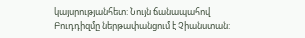կայսրությանհետ: Նույն ճանապահով Բուդդիզմը ներթափանցում է Չիանստան: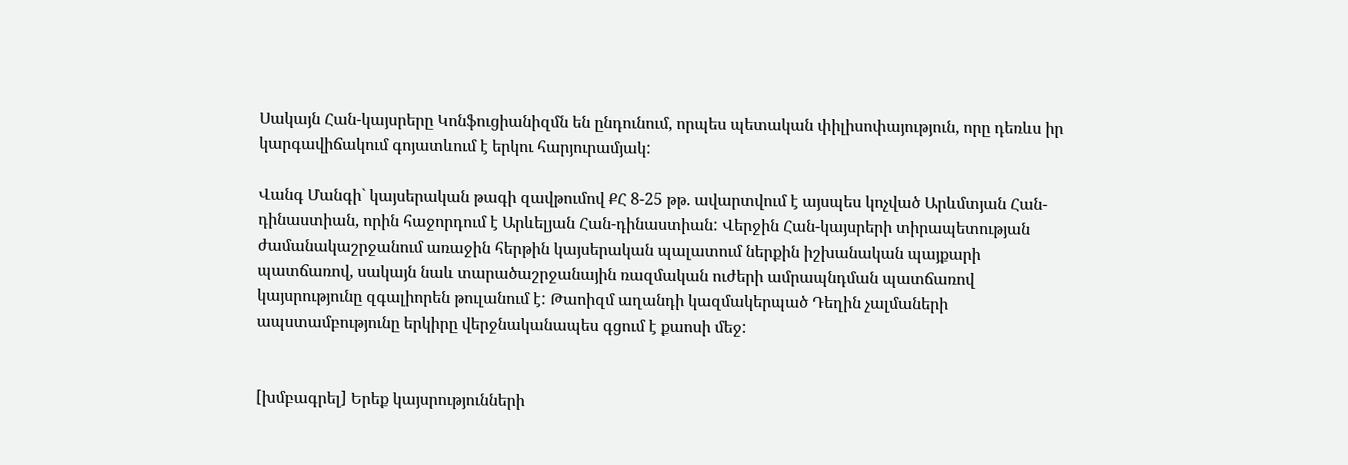Սակայն Հան-կայսրերը Կոնֆուցիանիզմն են ընդունում, որպես պետական փիլիսոփայություն, որը դեռևս իր կարգավիճակում գոյատևում է երկու հարյուրամյակ:

Վանգ Մանգի` կայսերական թագի զավթումով ՔՀ 8-25 թթ. ավարտվում է այսպես կոչված Արևմտյան Հան-դինաստիան, որին հաջորդում է Արևելյան Հան-դինաստիան: Վերջին Հան-կայսրերի տիրապետության ժամանակաշրջանում առաջին հերթին կայսերական պալատում ներքին իշխանական պայքարի պատճառով, սակայն նաև տարածաշրջանային ռազմական ուժերի ամրապնդման պատճառով կայսրությունը զգալիորեն թուլանում է: Թաոիզմ աղանդի կազմակերպած Դեղին չալմաների ապստամբությունը երկիրը վերջնականապես գցում է քաոսի մեջ:


[խմբագրել] Երեք կայսրությունների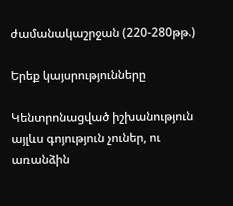ժամանակաշրջան (220-280թթ.)

Երեք կայսրությունները

Կենտրոնացված իշխանություն այլևս գոյություն չուներ, ու առանձին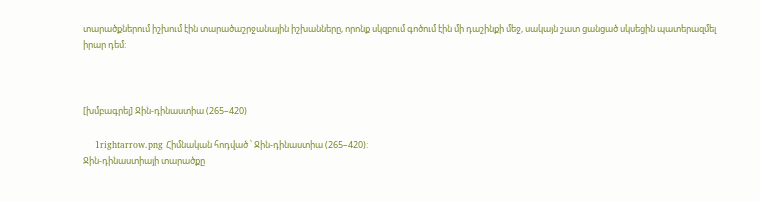տարածքներում իշխում էին տարածաշրջանային իշխանները, որոնք սկզբում գոծում էին մի դաշինքի մեջ, սակայն շատ ցանցած սկսեցին պատերազմել իրար դեմ:



[խմբագրել] Ջին-դինաստիա (265–420)

    1rightarrow.png Հիմնական հոդված ՝ Ջին-դինաստիա (265–420):
Ջին-դինաստիայի տարածքը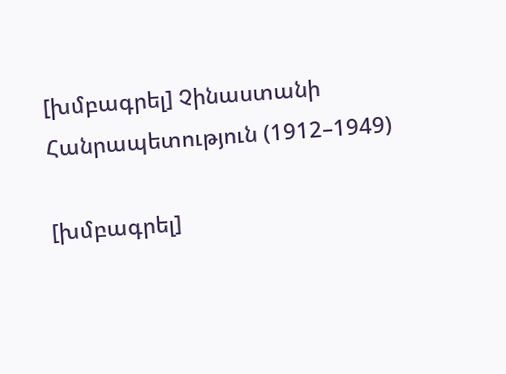[խմբագրել] Չինաստանի Հանրապետություն (1912–1949)

[խմբագրել]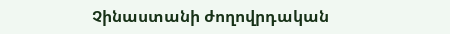Չինաստանի ժողովրդական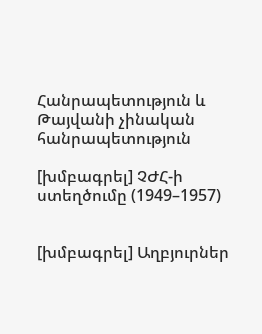Հանրապետություն և Թայվանի չինական հանրապետություն

[խմբագրել] ՉԺՀ-ի ստեղծումը (1949–1957)


[խմբագրել] Աղբյուրներ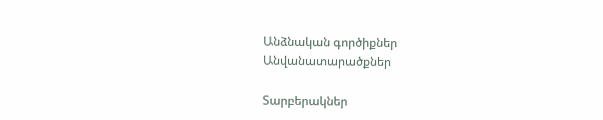Անձնական գործիքներ
Անվանատարածքներ

Տարբերակներ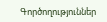Գործողություններ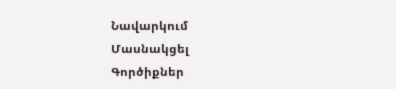Նավարկում
Մասնակցել
Գործիքներ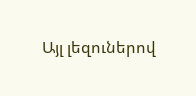Այլ լեզուներով